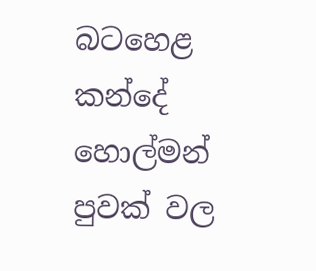බටහෙළ කන්දේ හොල්මන් පුවක් වල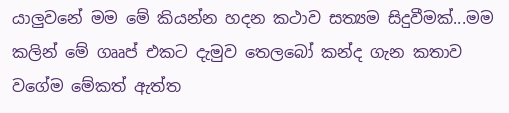යාලුවනේ මම මේ කියන්න හදන කථාව සත්‍යම සිදුවීමක්...මම කලින් මේ ගෲප් එකට දැමුව තෙලබෝ කන්ද ගැන කතාව වගේම මේකත් ඇත්ත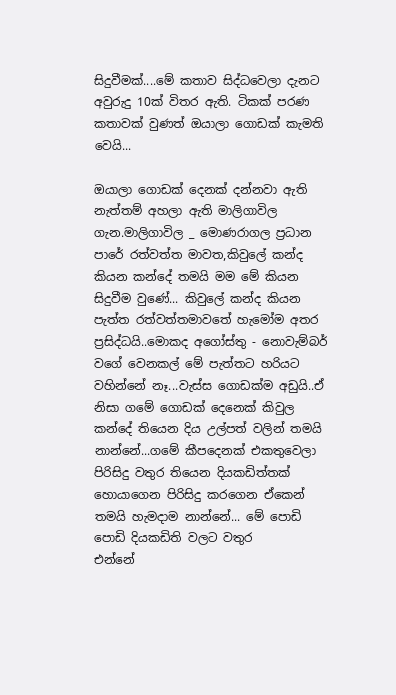සිදුවීමක්....මේ කතාව සිද්ධවෙලා දැනට අවුරුදු 10ක් විතර ඇති. ටිකක් පරණ කතාවක් වුණත් ඔයාලා ගොඩක් කැමති වෙයි...

ඔයාලා ගොඩක් දෙනක් දන්නවා ඇති නැත්තම් අහලා ඇති මාලිගාවිල ගැන.මාලිගාවිල _ මොණරාගල ප්‍රධාන පාරේ රත්වත්ත මාවත,කිවුලේ කන්ද කියන කන්දේ තමයි මම මේ කියන සිදුවීම වුණේ... කිවුලේ කන්ද කියන පැත්ත රත්වත්තමාවතේ හැමෝම අතර ප්‍රසිද්ධයි..මොකද අගෝස්තු - නොවැම්බර් වගේ වෙනකල් මේ පැත්තට හරියට වහින්නේ නෑ...වැස්ස ගොඩක්ම අඩුයි..ඒ නිසා ගමේ ගොඩක් දෙනෙක් කිවුල කන්දේ තියෙන දිය උල්පත් වලින් තමයි නාන්නේ...ගමේ කීපදෙනක් එකතුවෙලා පිරිසිදු වතුර තියෙන දියකඩිත්තක් හොයාගෙන පිරිසිදු කරගෙන ඒකෙන් තමයි හැමදාම නාන්නේ... මේ පොඩි පොඩි දියකඩිති වලට වතුර
එන්නේ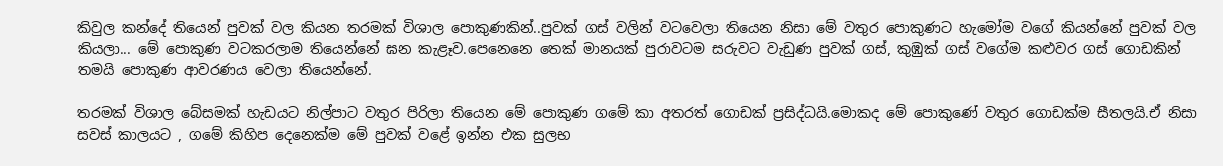කිවුල කන්දේ තියෙන් පුවක් වල කියන තරමක් විශාල පොකුණකින්..පුවක් ගස් වලින් වටවෙලා තියෙන නිසා මේ වතුර පොකුණට හැමෝම වගේ කියන්නේ පුවක් වල කියලා... මේ පොකුණ වටකරලාම තියෙන්නේ ඝන කැළෑව.පෙනෙනෙ තෙක් මානයක් පුරාවටම සරුවට වැඩුණ පුවක් ගස්, කුඹුක් ගස් වගේම කළුවර ගස් ගොඩකින් තමයි පොකුණ ආවරණය වෙලා තියෙන්නේ.

තරමක් විශාල බේසමක් හැඩයට නිල්පාට වතුර පිරිලා තියෙන මේ පොකුණ ගමේ කා අතරත් ගොඩක් ප්‍රසිද්ධයි.මොකද මේ පොකුණේ වතුර ගොඩක්ම සීතලයි.ඒ නිසා සවස් කාලයට , ගමේ කිහිප දෙනෙක්ම මේ පුවක් වළේ ඉන්න එක සුලභ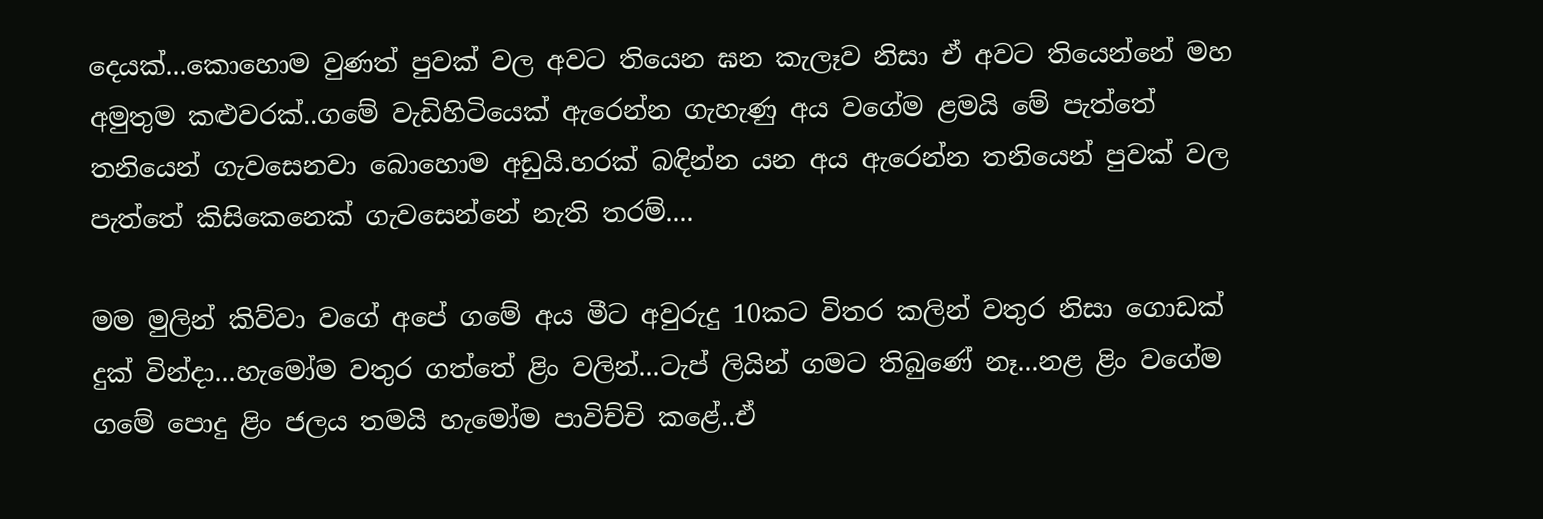දෙයක්...කොහොම වුණත් පුවක් වල අවට තියෙන ඝන කැලෑව නිසා ඒ අවට තියෙන්නේ මහ අමුතුම කළුවරක්..ගමේ වැඩිහිටියෙක් ඇරෙන්න ගැහැණු අය වගේම ළමයි මේ පැත්තේ තනියෙන් ගැවසෙනවා බොහොම අඩුයි.හරක් බඳින්න යන අය ඇරෙන්න තනියෙන් පුවක් වල පැත්තේ කිසිකෙනෙක් ගැවසෙන්නේ නැති තරම්....

මම මුලින් කිව්වා වගේ අපේ ගමේ අය මීට අවුරුදු 10කට විතර කලින් වතුර නිසා ගොඩක් දුක් වින්දා...හැමෝම වතුර ගත්තේ ළිං වලින්...ටැප් ලියින් ගමට තිබුණේ නෑ...නළ ළිං වගේම ගමේ පොදු ළිං ජලය තමයි හැමෝම පාවිච්චි කළේ..ඒ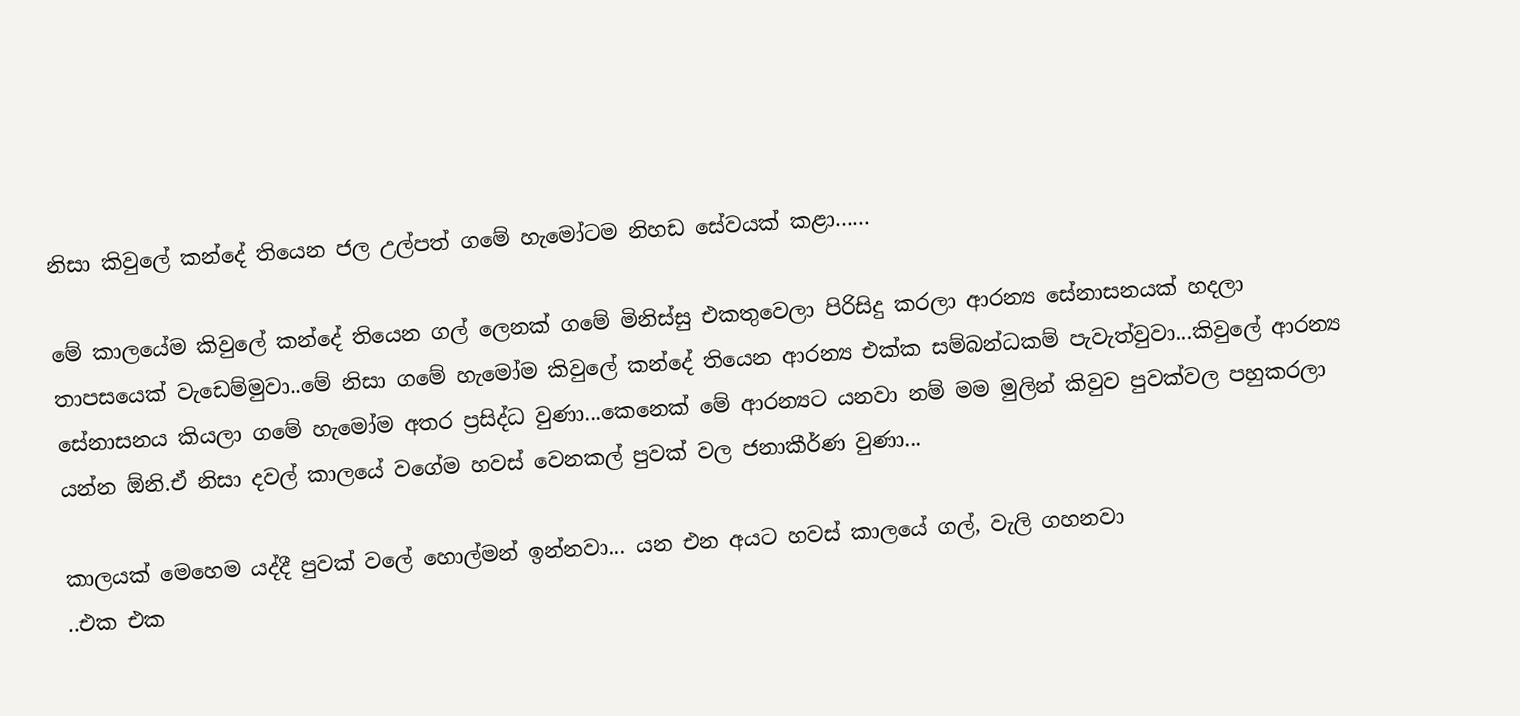නිසා කිවුලේ කන්දේ තියෙන ජල උල්පත් ගමේ හැමෝටම නිහඩ සේවයක් කළා......

මේ කාලයේම කිවුලේ කන්දේ තියෙන ගල් ලෙනක් ගමේ මිනිස්සු එකතුවෙලා පිරිසිදු කරලා ආරන්‍ය සේනාසනයක් හදලා තාපසයෙක් වැඩෙම්මුවා..මේ නිසා ගමේ හැමෝම කිවුලේ කන්දේ තියෙන ආරන්‍ය එක්ක සම්බන්ධකම් පැවැත්වුවා...කිවුලේ ආරන්‍ය සේනාසනය කියලා ගමේ හැමෝම අතර ප්‍රසිද්ධ වුණා...කෙනෙක් මේ ආරන්‍යට යනවා නම් මම මුලින් කිවුව පුවක්වල පහුකරලා යන්න ඕනි.ඒ නිසා දවල් කාලයේ වගේම හවස් වෙනකල් පුවක් වල ජනාකීර්ණ වුණා...

කාලයක් මෙහෙම යද්දී පුවක් වලේ හොල්මන් ඉන්නවා... යන එන අයට හවස් කාලයේ ගල්, වැලි ගහනවා
..එක එක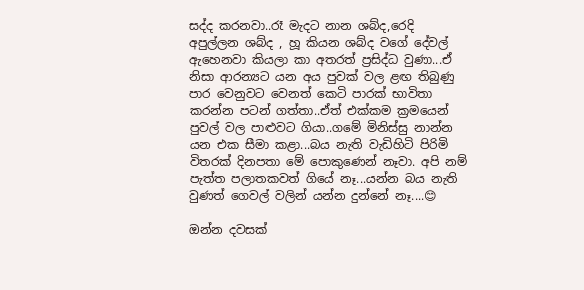සද්ද කරනවා..රෑ මැදට නාන ශබ්ද,රෙදි අපුල්ලන ශබ්ද , හූ කියන ශබ්ද වගේ දේවල් ඇහෙනවා කියලා කා අතරත් ප්‍රසිද්ධ වුණා...ඒ නිසා ආරන්‍යට යන අය පුවක් වල ළඟ තිබුණු පාර වෙනුවට වෙනත් කෙටි පාරක් භාවිතා කරන්න පටන් ගත්තා..ඒත් එක්කම ක්‍රමයෙන් පුවල් වල පාළුවට ගියා..ගමේ මිනිස්සු නාන්න යන එක සීමා කළා...බය නැති වැඩිහිටි පිරිමි විතරක් දිනපතා මේ පොකුණෙන් නෑවා. අපි නම් පැත්ත පලාතකවත් ගියේ නෑ...යන්න බය නැති වුණත් ගෙවල් වලින් යන්න දුන්නේ නෑ....😊

ඔන්න දවසක්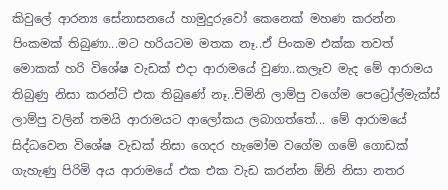කිවුලේ ආරන්‍ය සේනාසනයේ හාමුදුරුවෝ කෙනෙක් මහණ කරන්න පිංකමක් තිබුණා...මට හරියටම මතක නෑ..ඒ පිංකම එක්ක තවත් මොකක් හරි විශේෂ වැඩක් එදා ආරාමයේ වුණා..කලෑව මැද මේ ආරාමය තිබුණු නිසා කරන්ට් එක තිබුණේ නෑ..චිමිනි ලාම්පු වගේම පෙට්‍රෝල්මැක්ස් ලාම්පු වලින් තමයි ආරාමයට ආලෝකය ලබාගත්තේ... මේ ආරාමයේ සිද්ධවෙන විශේෂ වැඩක් නිසා ගෙදර හැමෝම වගේම ගමේ ගොඩක් ගැහැණු පිරිමි අය ආරාමයේ එක එක වැඩ කරන්න ඕනි නිසා නතර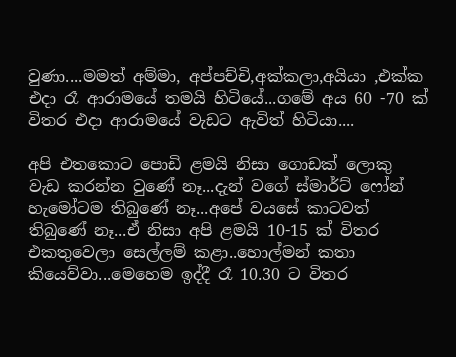වුණා....මමත් අම්මා, අප්පච්චි,අක්කලා,අයියා ,එක්ක එදා රෑ ආරාමයේ තමයි හිටියේ...ගමේ අය 60 -70 ක් විතර එදා ආරාමයේ වැඩට ඇවිත් හිටියා....

අපි එතකොට පොඩි ළමයි නිසා ගොඩක් ලොකු වැඩ කරන්න වුණේ නෑ...දැන් වගේ ස්මාර්ට් ෆෝන් හැමෝටම තිබුණේ නෑ...අපේ වයසේ කාටවත් තිබුණේ නෑ...ඒ නිසා අපි ළමයි 10-15 ක් විතර එකතුවෙලා සෙල්ලම් කළා..හොල්මන් කතා කියෙව්වා...මෙහෙම ඉද්දී රෑ 10.30 ට විතර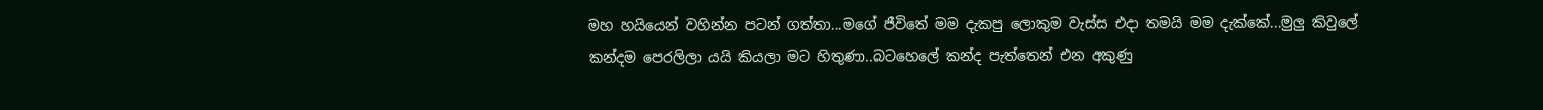මහ හයියෙන් වහින්න පටන් ගත්තා...මගේ ජීවිතේ මම දැකපු ලොකුම වැස්ස එදා තමයි මම දැක්කේ...මුලු කිවුලේ කන්දම පෙරලිලා යයි කියලා මට හිතුණා..බටහෙලේ කන්ද පැත්තෙන් එන අකුණු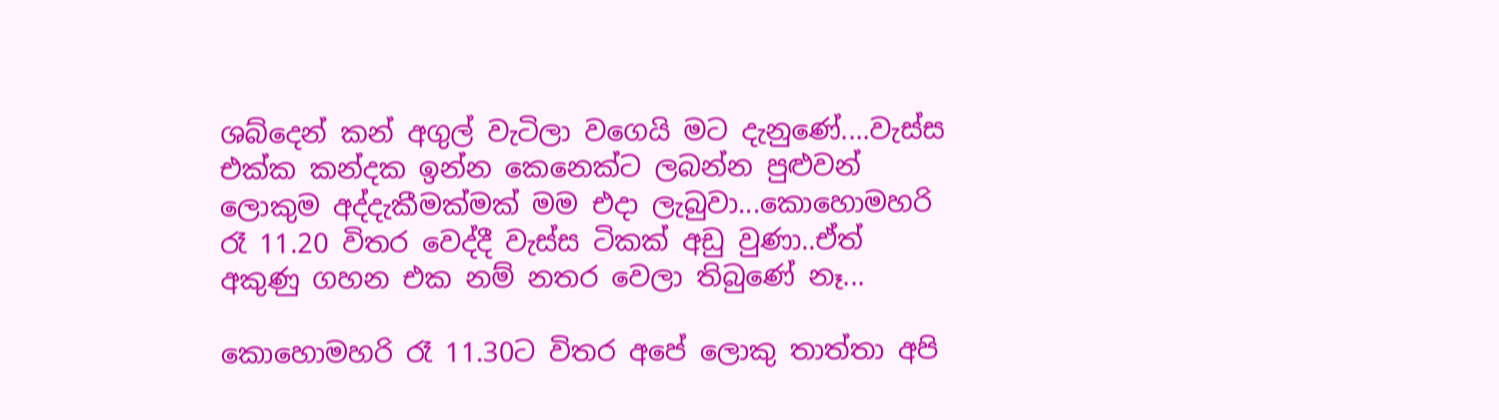ශබ්දෙන් කන් අගුල් වැටිලා වගෙයි මට දැනුණේ....වැස්ස එක්ක කන්දක ඉන්න කෙනෙක්ට ලබන්න පුළුවන් ලොකුම අද්දැකීමක්මක් මම එදා ලැබුවා...කොහොමහරි රෑ 11.20 විතර වෙද්දී වැස්ස ටිකක් අඩු වුණා..ඒත් අකුණු ගහන එක නම් නතර වෙලා තිබුණේ නෑ...

කොහොමහරි රෑ 11.30ට විතර අපේ ලොකු තාත්තා අපි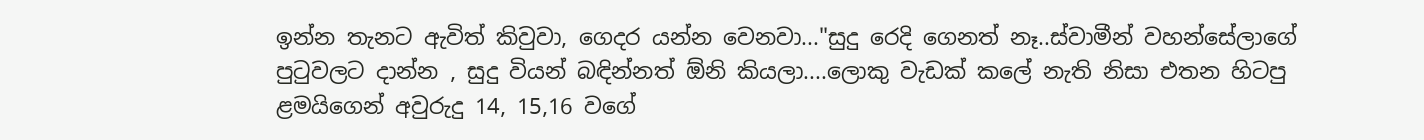ඉන්න තැනට ඇවිත් කිවුවා, ගෙදර යන්න වෙනවා..."සුදු රෙදි ගෙනත් නෑ..ස්වාමීන් වහන්සේලාගේ පුටුවලට දාන්න , සුදු වියන් බඳින්නත් ඕනි කියලා....ලොකු වැඩක් කලේ නැති නිසා එතන හිටපු ළමයිගෙන් අවුරුදු 14, 15,16 වගේ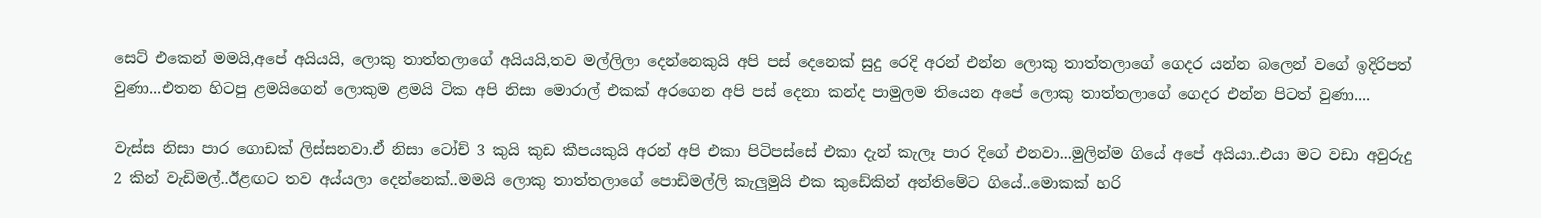සෙට් එකෙන් මමයි,අපේ අයියයි, ලොකු තාත්තලාගේ අයියයි,තව මල්ලිලා දෙන්නෙකුයි අපි පස් දෙනෙක් සුදු රෙදි අරන් එන්න ලොකු තාත්තලාගේ ගෙදර යන්න බලෙන් වගේ ඉදිරිපත් වුණා...එතන හිටපු ළමයිගෙන් ලොකුම ළමයි ටික අපි නිසා මොරාල් එකක් අරගෙන අපි පස් දෙනා කන්ද පාමුලම තියෙන අපේ ලොකු තාත්තලාගේ ගෙදර එන්න පිටත් වුණා....

වැස්ස නිසා පාර ගොඩක් ලිස්සනවා.ඒ නිසා ටෝච් 3 කුයි කුඩ කීපයකුයි අරන් අපි එකා පිටිපස්සේ එකා දැන් කැලෑ පාර දිගේ එනවා...මුලින්ම ගියේ අපේ අයියා..එයා මට වඩා අවුරුදු 2 කින් වැඩිමල්..ඊළඟට තව අය්යලා දෙන්නෙක්..මමයි ලොකු තාත්තලාගේ පොඩිමල්ලි කැලුමුයි එක කුඩේකින් අන්තිමේට ගියේ..මොකක් හරි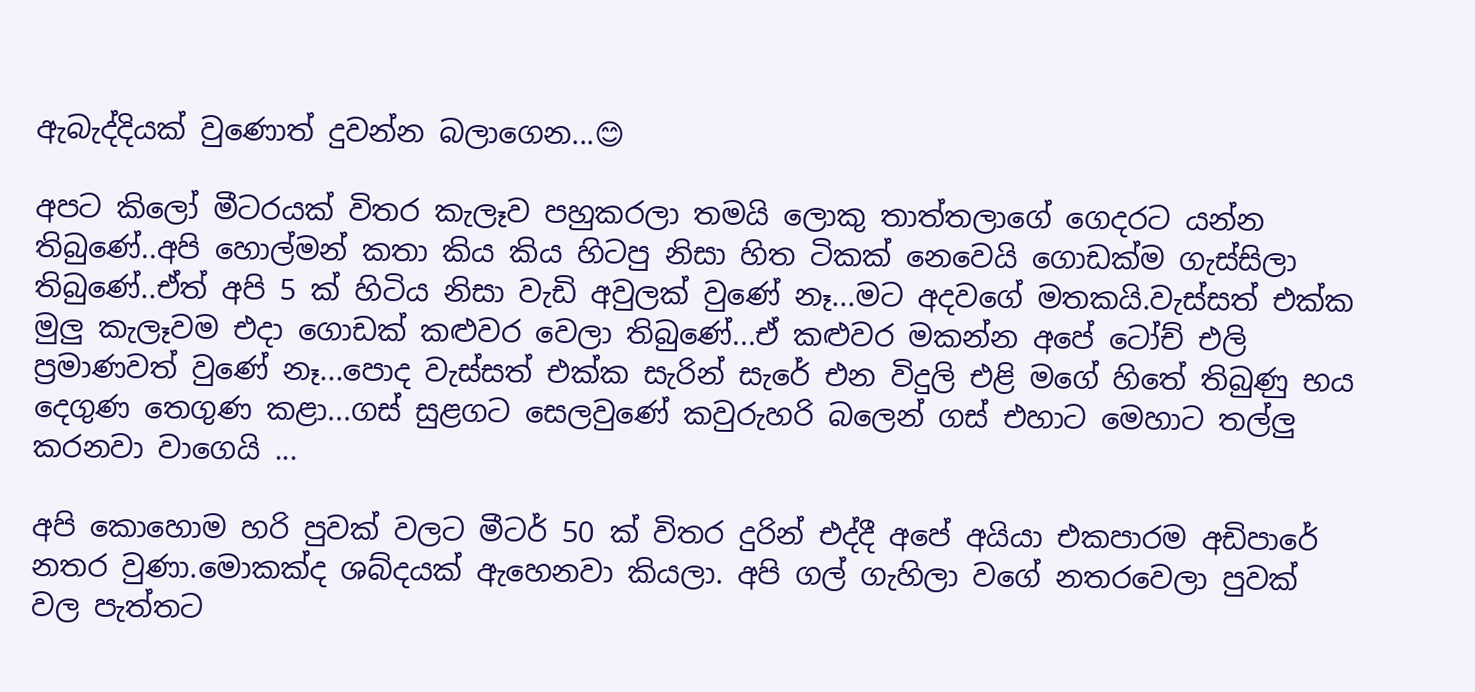ඇබැද්දියක් වුණොත් දුවන්න බලාගෙන...😊

අපට කිලෝ මීටරයක් විතර කැලෑව පහුකරලා තමයි ලොකු තාත්තලාගේ ගෙදරට යන්න තිබුණේ..අපි හොල්මන් කතා කිය කිය හිටපු නිසා හිත ටිකක් නෙවෙයි ගොඩක්ම ගැස්සිලා තිබුණේ..ඒත් අපි 5 ක් හිටිය නිසා වැඩි අවුලක් වුණේ නෑ...මට අදවගේ මතකයි.වැස්සත් එක්ක මුලු කැලෑවම එදා ගොඩක් කළුවර වෙලා තිබුණේ...ඒ කළුවර මකන්න අපේ ටෝච් එලි ප්‍රමාණවත් වුණේ නෑ...පොද වැස්සත් එක්ක සැරින් සැරේ එන විදුලි එළි මගේ හිතේ තිබුණු භය දෙගුණ තෙගුණ කළා...ගස් සුළගට සෙලවුණේ කවුරුහරි බලෙන් ගස් එහාට මෙහාට තල්ලු කරනවා වාගෙයි ...

අපි කොහොම හරි පුවක් වලට මීටර් 50 ක් විතර දුරින් එද්දී අපේ අයියා එකපාරම අඩිපාරේ නතර වුණා.මොකක්ද ශබ්දයක් ඇහෙනවා කියලා. අපි ගල් ගැහිලා වගේ නතරවෙලා පුවක් වල පැත්තට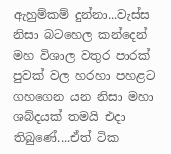ඇහුම්කම් දුන්නා...වැස්ස නිසා බටහෙල කන්දෙන් මහ විශාල වතුර පාරක් පුවක් වල හරහා පහළට ගහගෙන යන නිසා මහා ශබ්දයක් තමයි එදා තිබුණේ....ඒත් ටික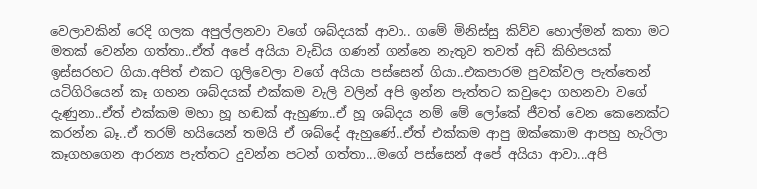වෙලාවකින් රෙදි ගලක අපුල්ලනවා වගේ ශබ්දයක් ආවා.. ගමේ මිනිස්සු කිව්ව හොල්මන් කතා මට මතක් වෙන්න ගත්තා..ඒත් අපේ අයියා වැඩිය ගණන් ගන්නෙ නැතුව තවත් අඩි කිහිපයක් ඉස්සරහට ගියා.අපිත් එකට ගුලිවෙලා වගේ අයියා පස්සෙන් ගියා..එකපාරම පුවක්වල පැත්තෙන් යටිගිරියෙන් කෑ ගහන ශබ්දයක් එක්කම වැලි වලින් අපි ඉන්න පැත්තට කවුදො ගහනවා වගේ දැණුනා..ඒත් එක්කම මහා හූ හඬක් ඇහුණා..ඒ හූ ශබ්දය නම් මේ ලෝකේ ජීවත් වෙන කෙනෙක්ට කරන්න බෑ..ඒ තරම් හයියෙන් තමයි ඒ ශබ්දේ ඇහුණේ..ඒත් එක්කම ආපු ඔක්කොම ආපහු හැරිලා කෑගහගෙන ආරන්‍ය පැත්තට දුවන්න පටන් ගත්තා...මගේ පස්සෙන් අපේ අයියා ආවා...අපි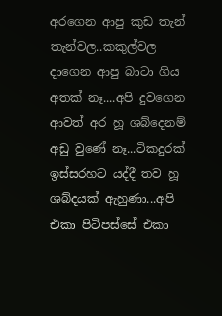අරගෙන ආපු කුඩ තැන් තැන්වල..කකුල්වල දාගෙන ආපු බාටා ගිය අතක් නෑ....අපි දුවගෙන ආවත් අර හූ ශබ්දෙනම් අඩු වුණේ නෑ...ටිකදුරක් ඉස්සරහට යද්දී තව හූ ශබ්දයක් ඇහුණා...අපි එකා පිටිපස්සේ එකා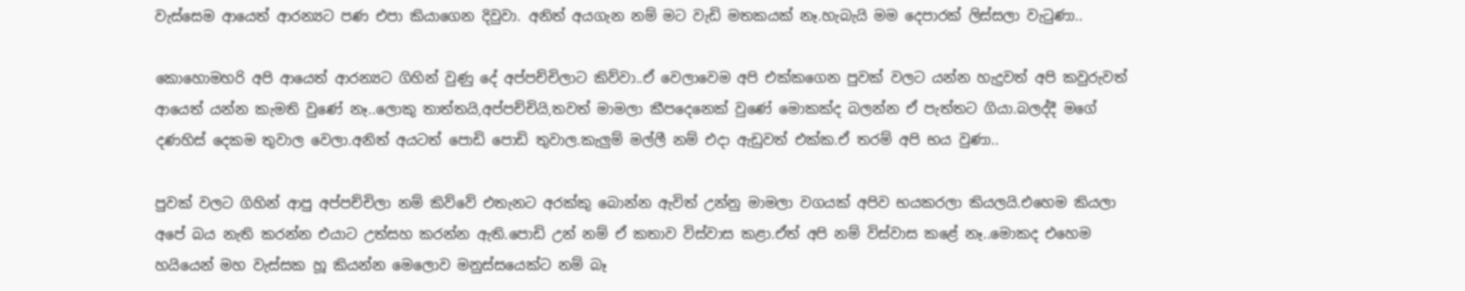වැස්සෙම ආයෙත් ආරන්‍යට පණ එපා කියාගෙන දිවුවා. අනිත් අයගැන නම් මට වැඩි මතකයක් නෑ.හැබැයි මම දෙපාරක් ලිස්සලා වැටුණා..

කොහොමහරි අපි ආයෙත් ආරන්‍යට ගිහින් වුණු දේ අප්පච්චිලාට කිව්වා..ඒ වෙලාවෙම අපි එක්කගෙන පුවක් වලට යන්න හැදුවත් අපි කවුරුවත් ආයෙත් යන්න කැමති වුණේ නෑ..ලොකු තාත්තයි,අප්පච්චියි,තවත් මාමලා කීපදෙනෙක් වුණේ මොකක්ද බලන්න ඒ පැත්තට ගියා.බලද්දී මගේ දණහිස් දෙකම තුවාල වෙලා.අනිත් අයටත් පොඩි පොඩි තුවාල.කැලුම් මල්ලී නම් එදා ඇඩුවත් එක්ක.ඒ තරම් අපි භය වුණා..

පුවක් වලට ගිහින් ආපු අප්පච්චිලා නම් කිව්වේ එතැනට අරක්කු බොන්න ඇවිත් උන්නු මාමලා වගයක් අපිව භයකරලා කියලයි.එහෙම කියලා අපේ බය නැති කරන්න එයාට උත්සහ කරන්න ඇති.පොඩි උන් නම් ඒ කතාව විස්වාස කළා.ඒත් අපි නම් විස්වාස කළේ නෑ..මොකද එහෙම හයියෙන් මහ වැස්සක හූ කියන්න මෙලොව මනුස්සයෙක්ට නම් බෑ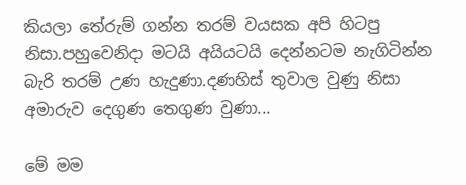කියලා තේරුම් ගන්න තරම් වයසක අපි හිටපු නිසා.පහුවෙනිදා මටයි අයියටයි දෙන්නටම නැගිටින්න බැරි තරම් උණ හැදුණා.දණහිස් තුවාල වුණු නිසා අමාරුව දෙගුණ තෙගුණ වුණා...

මේ මම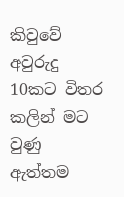කිවුවේ අවුරුදු 10කට විතර කලින් මට වුණු ඇත්තම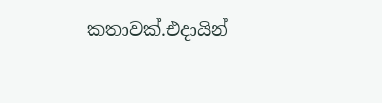කතාවක්.එදායින්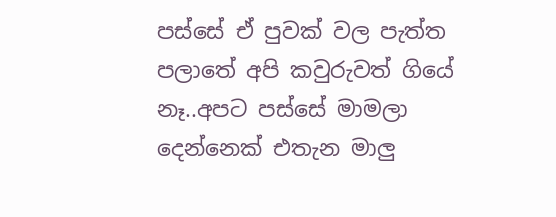පස්සේ ඒ පුවක් වල පැත්ත පලාතේ අපි කවුරුවත් ගියේ නෑ..අපට පස්සේ මාමලා දෙන්නෙක් එතැන මාලු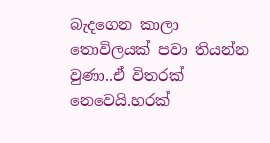බැදගෙන කාලා තොවිලයක් පවා තියන්න වුණා..ඒ විතරක් නෙවෙයි.හරක්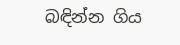බඳින්න ගිය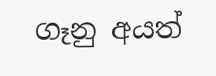ගෑනු අයත්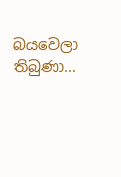බයවෙලා තිබුණා...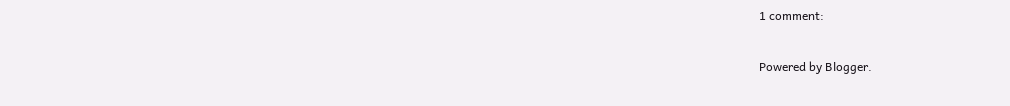1 comment:

Powered by Blogger.